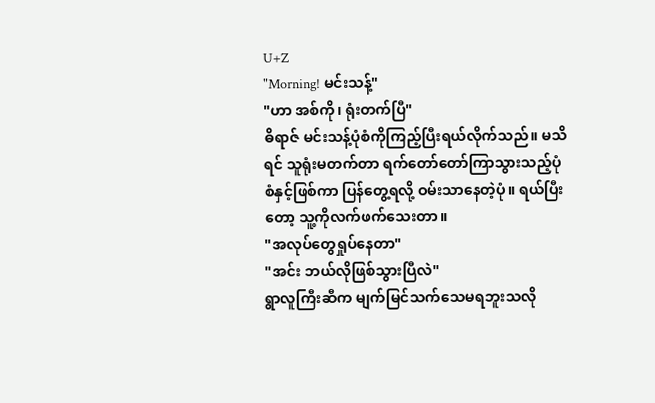U+Z
"Morning! မင်းသန့်"
"ဟာ အစ်ကို၊ ရုံးတက်ပြီ"
ဓိရာဇ် မင်းသန့်ပုံစံကိုကြည့်ပြီးရယ်လိုက်သည်။ မသိရင် သူရုံးမတက်တာ ရက်တော်တော်ကြာသွားသည့်ပုံစံနှင့်ဖြစ်ကာ ပြန်တွေ့ရလို့ ဝမ်းသာနေတဲ့ပုံ။ ရယ်ပြီးတော့ သူ့ကိုလက်ဖက်သေးတာ။
"အလုပ်တွေရှုပ်နေတာ"
"အင်း ဘယ်လိုဖြစ်သွားပြီလဲ"
ရွာလူကြီးဆီက မျက်မြင်သက်သေမရဘူးသလို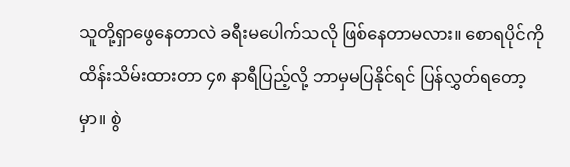သူတို့ရှာဖွေနေတာလဲ ခရီးမပေါက်သလို ဖြစ်နေတာမလား။ စောရပိုင်ကိုထိန်းသိမ်းထားတာ ၄၈ နာရီပြည့်လို့ ဘာမှမပြနိုင်ရင် ပြန်လွှတ်ရတော့မှာ။ စွဲ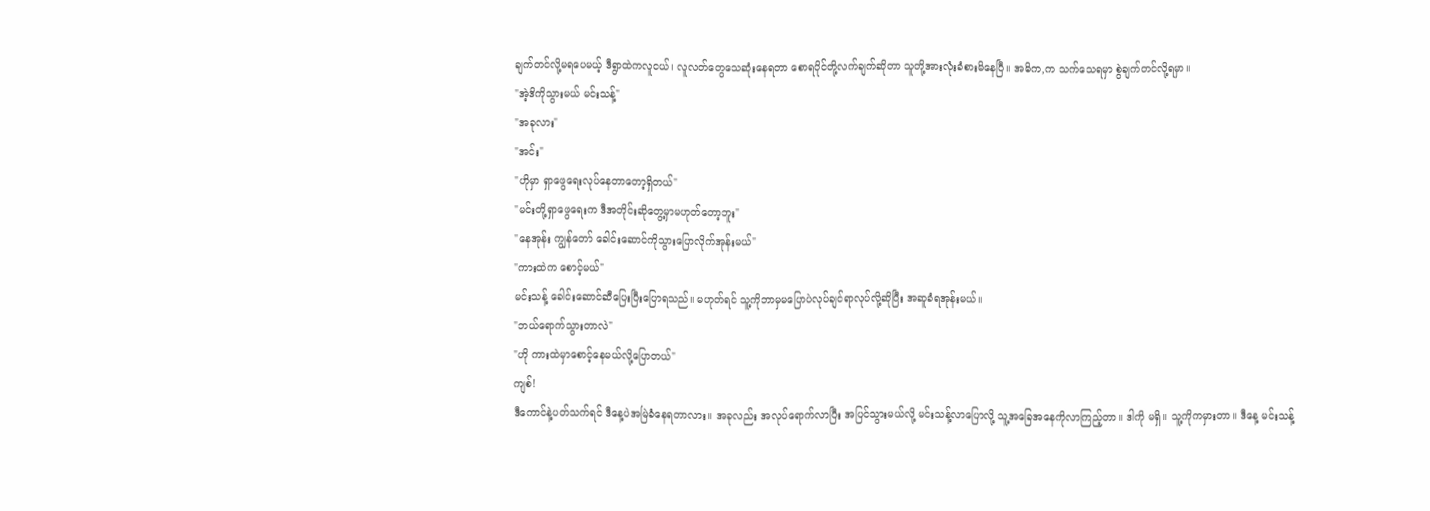ချက်တင်လို့မရပေမယ့် ဒီရွာထဲကလူငယ်၊ လူလတ်တွေသေဆုံးနေရတာ စောရပိုင်တို့လက်ချက်ဆိုတာ သူတို့အားလုံးခံစားမိနေပြီ။ အဓိက,က သက်သေရမှာ စွဲချက်တင်လို့ရမှာ။
"အဲ့ဒိကိုသွားမယ် မင်းသန့်"
"အခုလား"
"အင်း"
"ဟိုမှာ ရှာဖွေရေးလုပ်နေတာတော့ရှိတယ်"
"မင်းတို့ရှာဖွေရေးက ဒီအတိုင်းဆိုတွေ့မှာမဟုတ်တော့ဘူး"
"နေအုန်း ကျွန်တော် ခေါင်းဆောင်ကိုသွားပြောလိုက်အုန်းမယ်"
"ကားထဲက စောင့်မယ်"
မင်းသန့် ခေါင်းဆောင်ဆီပြေးပြီးပြောရသည်။ မဟုတ်ရင် သူ့ကိုဘာမှမပြောပဲလုပ်ချင်ရာလုပ်လို့ဆိုပြီး အဆူခံရအုန်းမယ်။
"ဘယ်ရောက်သွားတာလဲ"
"ဟို ကားထဲမှာစောင့်နေမယ်လို့ပြောတယ်"
ကျစ်!
ဒီကောင်နဲ့ပတ်သက်ရင် ဒီနေ့ပဲအမြဲခံနေရတာလား။ အခုလည်း အလုပ်ရောက်လာပြီး အပြင်သွားမယ်လို့ မင်းသန့်လာပြောလို့ သူ့အခြေအနေကိုလာကြည့်တာ။ ဒါကို မရှိ။ သူ့ကိုကမှားတာ။ ဒီနေ့ မင်းသန့်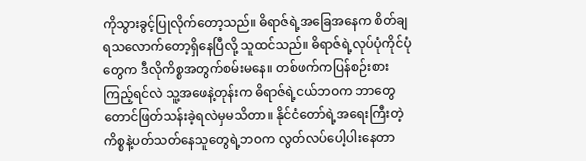ကိုသွားခွင့်ပြုလိုက်တော့သည်။ ဓိရာဇ်ရဲ့အခြေအနေက စိတ်ချရသလောက်တော့ရှိနေပြီလို့ သူထင်သည်။ ဓိရာဇ်ရဲ့လုပ်ပုံကိုင်ပုံတွေက ဒီလိုကိစ္စအတွက်စမ်းမနေ။ တစ်ဖက်ကပြန်စဉ်းစားကြည့်ရင်လဲ သူ့အဖေနဲ့တုန်းက ဓိရာဇ်ရဲ့ငယ်ဘဝက ဘာတွေတောင်ဖြတ်သန်းခဲ့ရလဲမှမသိတာ။ နိုင်ငံတော်ရဲ့အရေးကြီးတဲ့ကိစ္စနဲ့ပတ်သတ်နေသူတွေရဲ့ဘဝက လွတ်လပ်ပေါ့ပါးနေတာ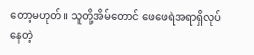တော့မဟုတ်။ သူတို့အိမ်တောင် ဖေဖေရဲအရာရှိလုပ်နေတဲ့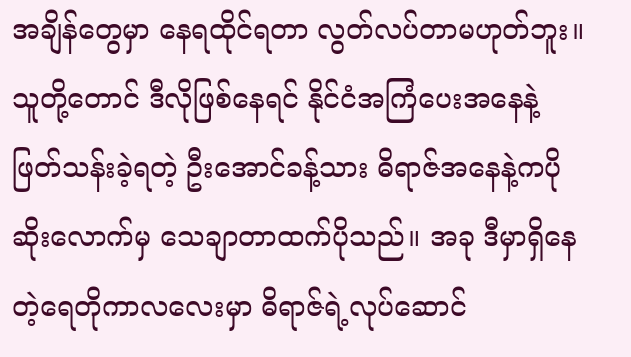အချိန်တွေမှာ နေရထိုင်ရတာ လွတ်လပ်တာမဟုတ်ဘူး။ သူတို့တောင် ဒီလိုဖြစ်နေရင် နိုင်ငံအကြံပေးအနေနဲ့ဖြတ်သန်းခဲ့ရတဲ့ ဦးအောင်ခန့်သား ဓိရာဇ်အနေနဲ့ကပိုဆိုးလောက်မှ သေချာတာထက်ပိုသည်။ အခု ဒီမှာရှိနေတဲ့ရေတိုကာလလေးမှာ ဓိရာဇ်ရဲ့လုပ်ဆောင်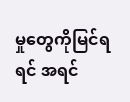မှုတွေကိုမြင်ရရင် အရင်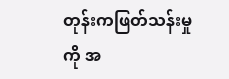တုန်းကဖြတ်သန်းမှုကို အ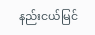နည်းငယ်မြင်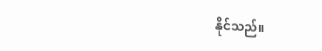နိုင်သည်။